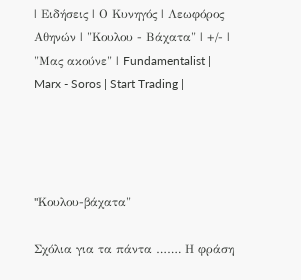| Ειδήσεις | Ο Κυνηγός | Λεωφόρος Αθηνών | "Κουλου - Βάχατα" | +/- | "Μας ακούνε" | Fundamentalist | Marx - Soros | Start Trading |




"Kουλου-βάχατα"

Σχόλια για τα πάντα ……. Η φράση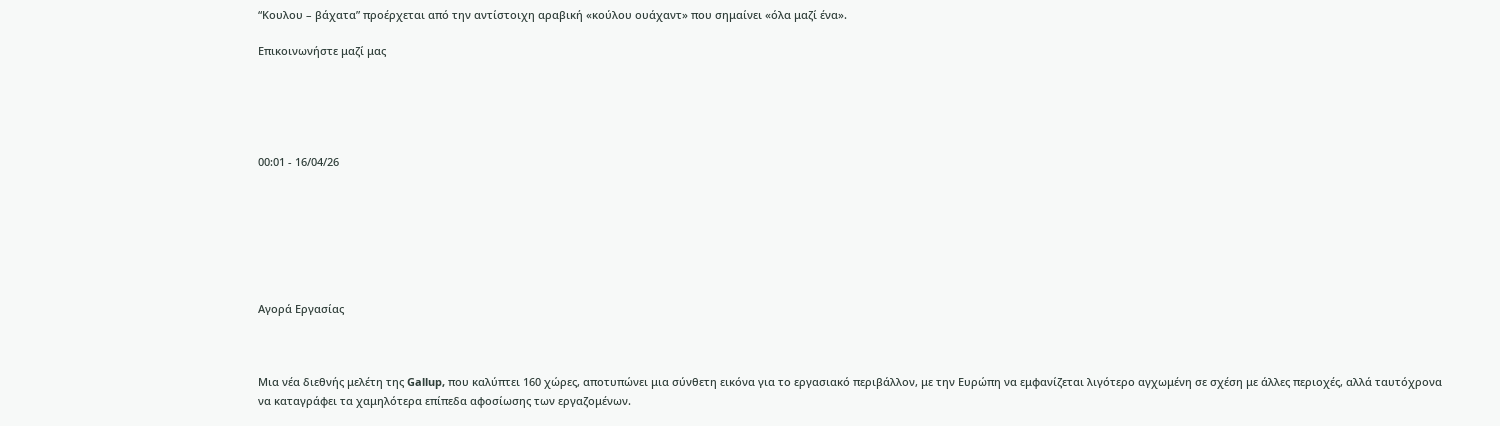“Κουλου – βάχατα” προέρχεται από την αντίστοιχη αραβική «κούλου ουάχαντ» που σημαίνει «όλα μαζί ένα».

Επικοινωνήστε μαζί μας





00:01 - 16/04/26







Αγορά Εργασίας



Μια νέα διεθνής μελέτη της Gallup, που καλύπτει 160 χώρες, αποτυπώνει μια σύνθετη εικόνα για το εργασιακό περιβάλλον, με την Ευρώπη να εμφανίζεται λιγότερο αγχωμένη σε σχέση με άλλες περιοχές, αλλά ταυτόχρονα να καταγράφει τα χαμηλότερα επίπεδα αφοσίωσης των εργαζομένων.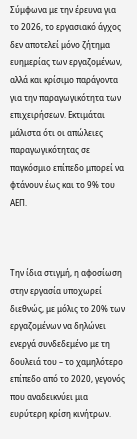Σύμφωνα με την έρευνα για το 2026, το εργασιακό άγχος δεν αποτελεί μόνο ζήτημα ευημερίας των εργαζομένων, αλλά και κρίσιμο παράγοντα για την παραγωγικότητα των επιχειρήσεων. Εκτιμάται μάλιστα ότι οι απώλειες παραγωγικότητας σε παγκόσμιο επίπεδο μπορεί να φτάνουν έως και το 9% του ΑΕΠ.



Την ίδια στιγμή, η αφοσίωση στην εργασία υποχωρεί διεθνώς, με μόλις το 20% των εργαζομένων να δηλώνει ενεργά συνδεδεμένο με τη δουλειά του – το χαμηλότερο επίπεδο από το 2020, γεγονός που αναδεικνύει μια ευρύτερη κρίση κινήτρων.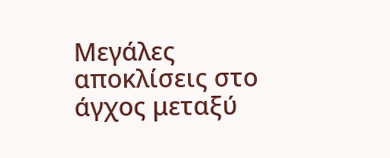Μεγάλες αποκλίσεις στο άγχος μεταξύ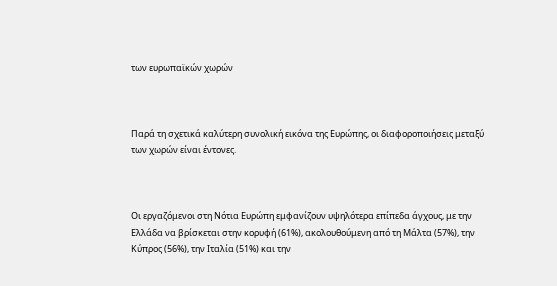των ευρωπαϊκών χωρών



Παρά τη σχετικά καλύτερη συνολική εικόνα της Ευρώπης, οι διαφοροποιήσεις μεταξύ των χωρών είναι έντονες.



Οι εργαζόμενοι στη Νότια Ευρώπη εμφανίζουν υψηλότερα επίπεδα άγχους, με την Ελλάδα να βρίσκεται στην κορυφή (61%), ακολουθούμενη από τη Μάλτα (57%), την Κύπρος (56%), την Ιταλία (51%) και την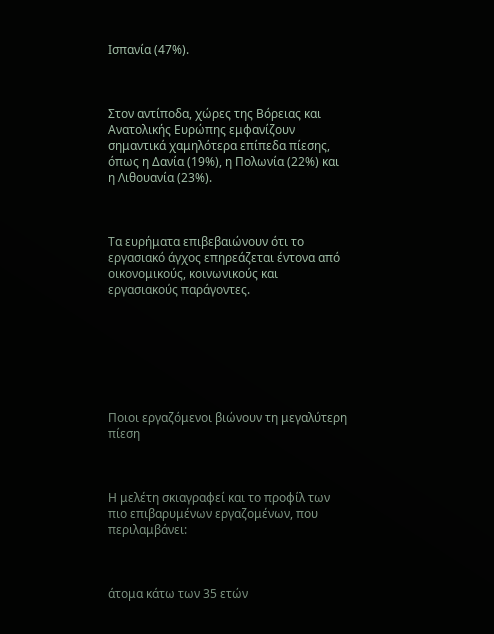Ισπανία (47%).



Στον αντίποδα, χώρες της Βόρειας και Ανατολικής Ευρώπης εμφανίζουν σημαντικά χαμηλότερα επίπεδα πίεσης, όπως η Δανία (19%), η Πολωνία (22%) και η Λιθουανία (23%).



Τα ευρήματα επιβεβαιώνουν ότι το εργασιακό άγχος επηρεάζεται έντονα από οικονομικούς, κοινωνικούς και εργασιακούς παράγοντες.







Ποιοι εργαζόμενοι βιώνουν τη μεγαλύτερη πίεση



Η μελέτη σκιαγραφεί και το προφίλ των πιο επιβαρυμένων εργαζομένων, που περιλαμβάνει:



άτομα κάτω των 35 ετών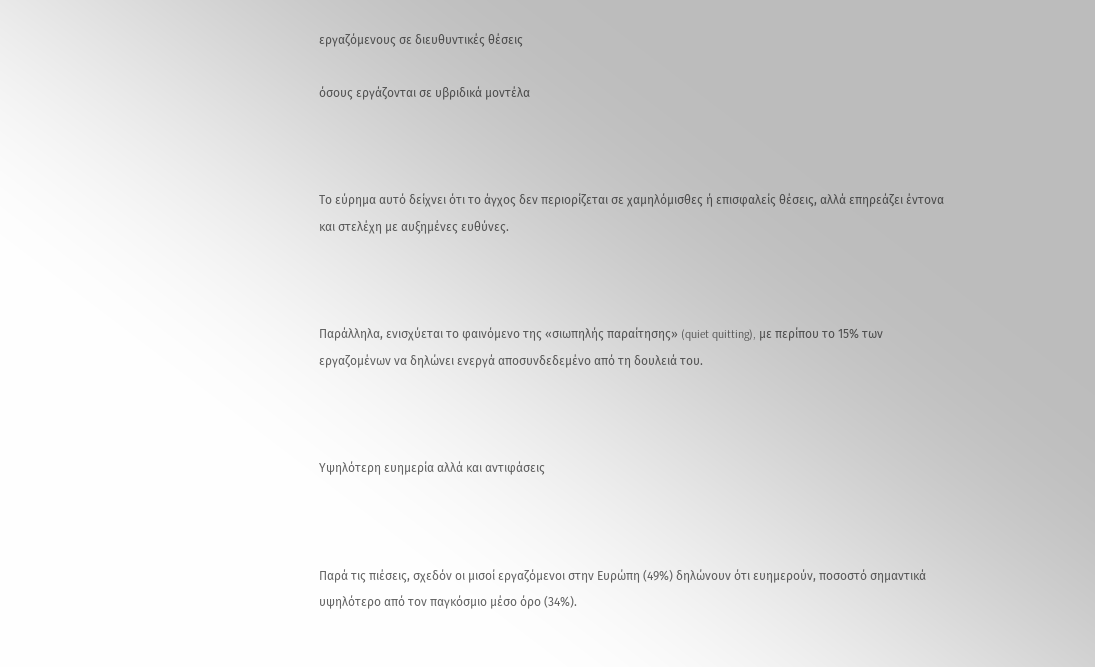εργαζόμενους σε διευθυντικές θέσεις

όσους εργάζονται σε υβριδικά μοντέλα



Το εύρημα αυτό δείχνει ότι το άγχος δεν περιορίζεται σε χαμηλόμισθες ή επισφαλείς θέσεις, αλλά επηρεάζει έντονα και στελέχη με αυξημένες ευθύνες.



Παράλληλα, ενισχύεται το φαινόμενο της «σιωπηλής παραίτησης» (quiet quitting), με περίπου το 15% των εργαζομένων να δηλώνει ενεργά αποσυνδεδεμένο από τη δουλειά του.



Υψηλότερη ευημερία αλλά και αντιφάσεις



Παρά τις πιέσεις, σχεδόν οι μισοί εργαζόμενοι στην Ευρώπη (49%) δηλώνουν ότι ευημερούν, ποσοστό σημαντικά υψηλότερο από τον παγκόσμιο μέσο όρο (34%).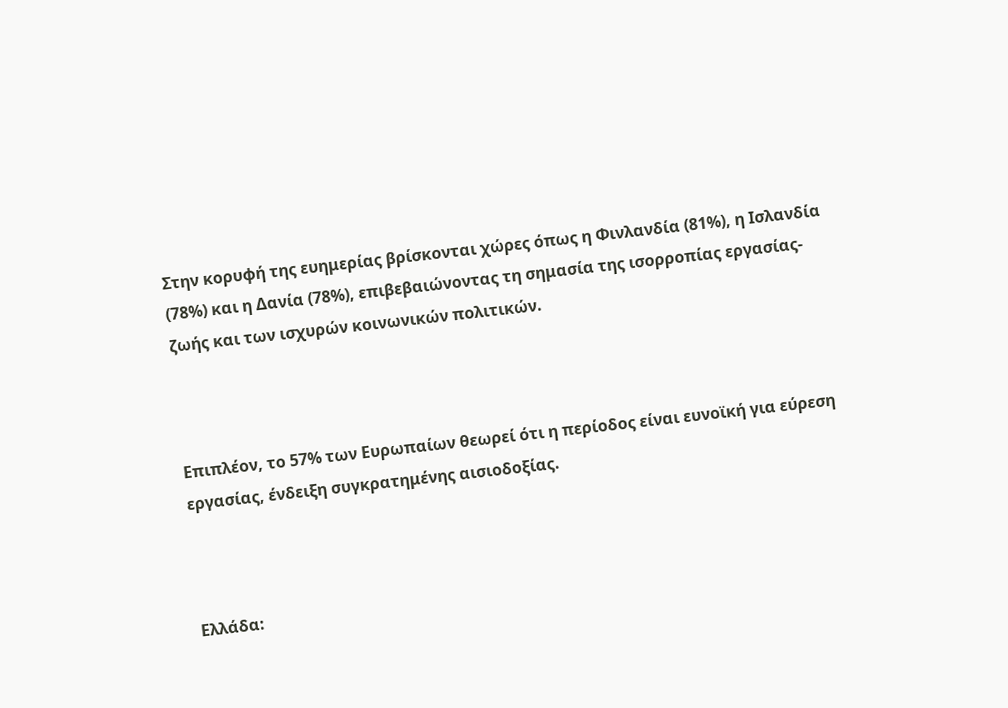Στην κορυφή της ευημερίας βρίσκονται χώρες όπως η Φινλανδία (81%), η Ισλανδία (78%) και η Δανία (78%), επιβεβαιώνοντας τη σημασία της ισορροπίας εργασίας-ζωής και των ισχυρών κοινωνικών πολιτικών.



Επιπλέον, το 57% των Ευρωπαίων θεωρεί ότι η περίοδος είναι ευνοϊκή για εύρεση εργασίας, ένδειξη συγκρατημένης αισιοδοξίας.



Ελλάδα: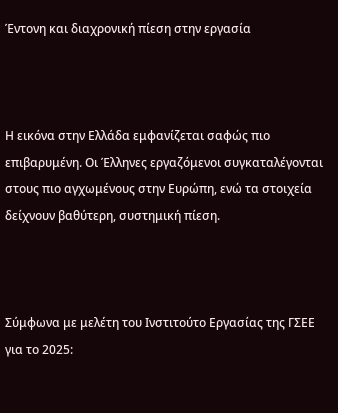Έντονη και διαχρονική πίεση στην εργασία



Η εικόνα στην Ελλάδα εμφανίζεται σαφώς πιο επιβαρυμένη. Οι Έλληνες εργαζόμενοι συγκαταλέγονται στους πιο αγχωμένους στην Ευρώπη, ενώ τα στοιχεία δείχνουν βαθύτερη, συστημική πίεση.



Σύμφωνα με μελέτη του Ινστιτούτο Εργασίας της ΓΣΕΕ για το 2025: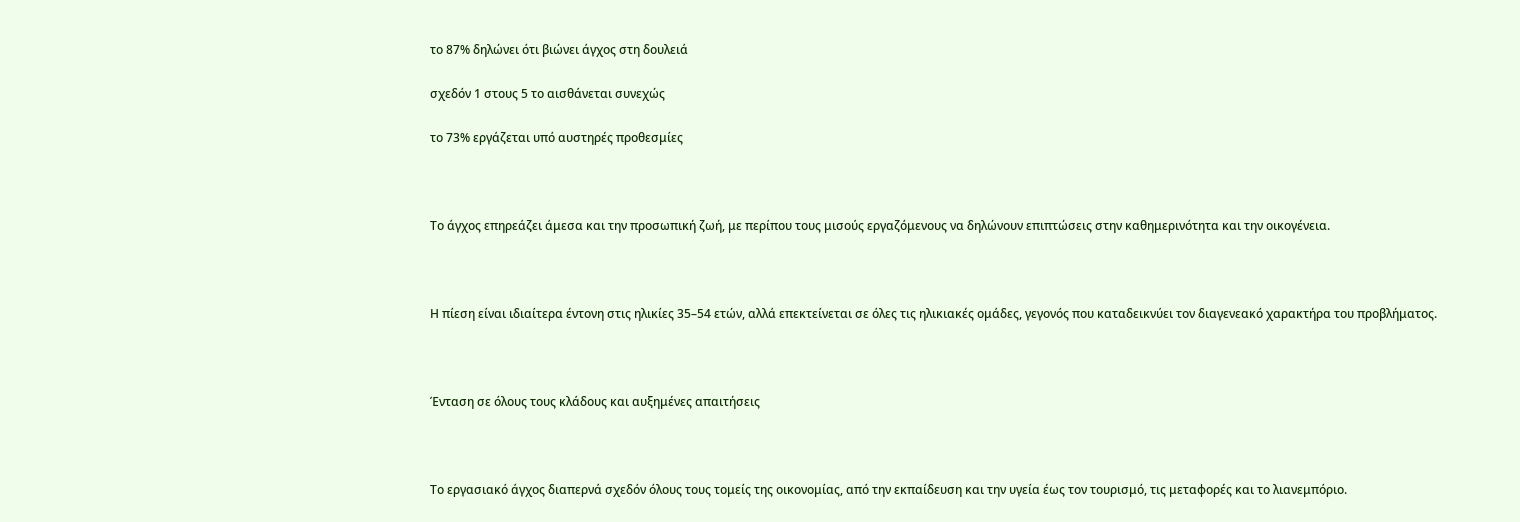το 87% δηλώνει ότι βιώνει άγχος στη δουλειά

σχεδόν 1 στους 5 το αισθάνεται συνεχώς

το 73% εργάζεται υπό αυστηρές προθεσμίες



Το άγχος επηρεάζει άμεσα και την προσωπική ζωή, με περίπου τους μισούς εργαζόμενους να δηλώνουν επιπτώσεις στην καθημερινότητα και την οικογένεια.



Η πίεση είναι ιδιαίτερα έντονη στις ηλικίες 35–54 ετών, αλλά επεκτείνεται σε όλες τις ηλικιακές ομάδες, γεγονός που καταδεικνύει τον διαγενεακό χαρακτήρα του προβλήματος.



Ένταση σε όλους τους κλάδους και αυξημένες απαιτήσεις



Το εργασιακό άγχος διαπερνά σχεδόν όλους τους τομείς της οικονομίας, από την εκπαίδευση και την υγεία έως τον τουρισμό, τις μεταφορές και το λιανεμπόριο.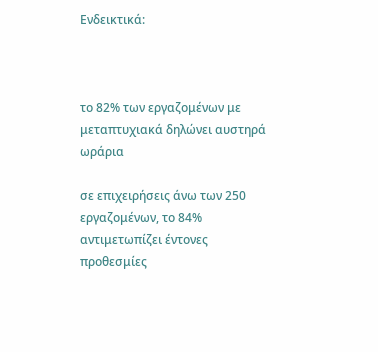Ενδεικτικά:



το 82% των εργαζομένων με μεταπτυχιακά δηλώνει αυστηρά ωράρια

σε επιχειρήσεις άνω των 250 εργαζομένων, το 84% αντιμετωπίζει έντονες προθεσμίες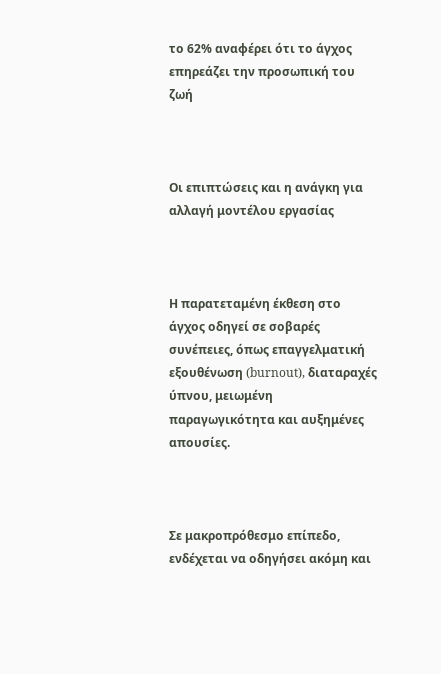το 62% αναφέρει ότι το άγχος επηρεάζει την προσωπική του ζωή



Οι επιπτώσεις και η ανάγκη για αλλαγή μοντέλου εργασίας



Η παρατεταμένη έκθεση στο άγχος οδηγεί σε σοβαρές συνέπειες, όπως επαγγελματική εξουθένωση (burnout), διαταραχές ύπνου, μειωμένη παραγωγικότητα και αυξημένες απουσίες.



Σε μακροπρόθεσμο επίπεδο, ενδέχεται να οδηγήσει ακόμη και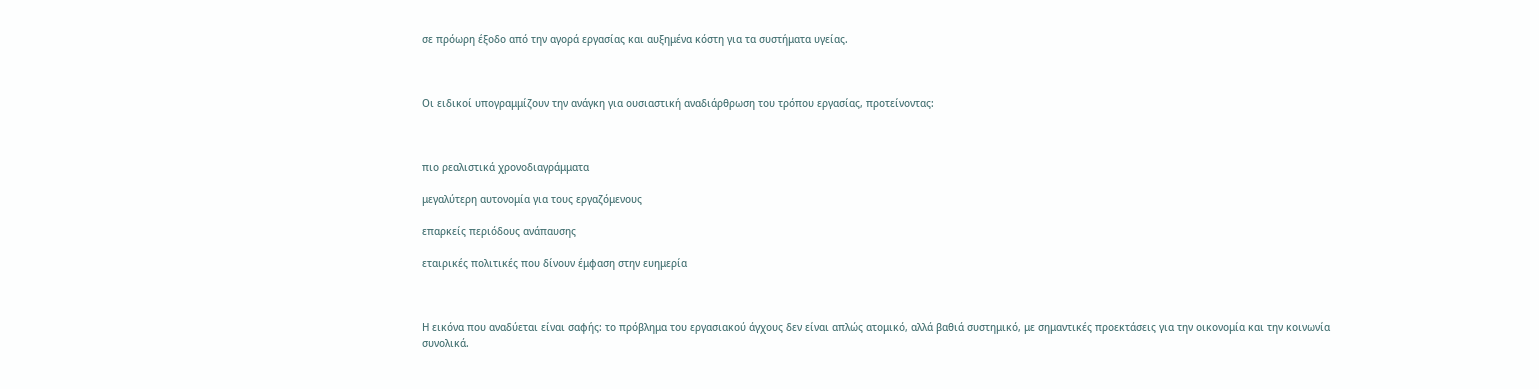σε πρόωρη έξοδο από την αγορά εργασίας και αυξημένα κόστη για τα συστήματα υγείας.



Οι ειδικοί υπογραμμίζουν την ανάγκη για ουσιαστική αναδιάρθρωση του τρόπου εργασίας, προτείνοντας:



πιο ρεαλιστικά χρονοδιαγράμματα

μεγαλύτερη αυτονομία για τους εργαζόμενους

επαρκείς περιόδους ανάπαυσης

εταιρικές πολιτικές που δίνουν έμφαση στην ευημερία



Η εικόνα που αναδύεται είναι σαφής: το πρόβλημα του εργασιακού άγχους δεν είναι απλώς ατομικό, αλλά βαθιά συστημικό, με σημαντικές προεκτάσεις για την οικονομία και την κοινωνία συνολικά.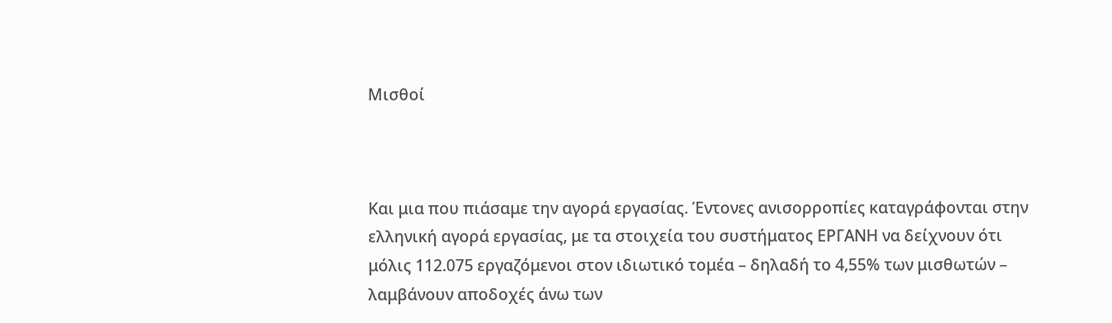Μισθοί



Και μια που πιάσαμε την αγορά εργασίας. Έντονες ανισορροπίες καταγράφονται στην ελληνική αγορά εργασίας, με τα στοιχεία του συστήματος ΕΡΓΑΝΗ να δείχνουν ότι μόλις 112.075 εργαζόμενοι στον ιδιωτικό τομέα – δηλαδή το 4,55% των μισθωτών – λαμβάνουν αποδοχές άνω των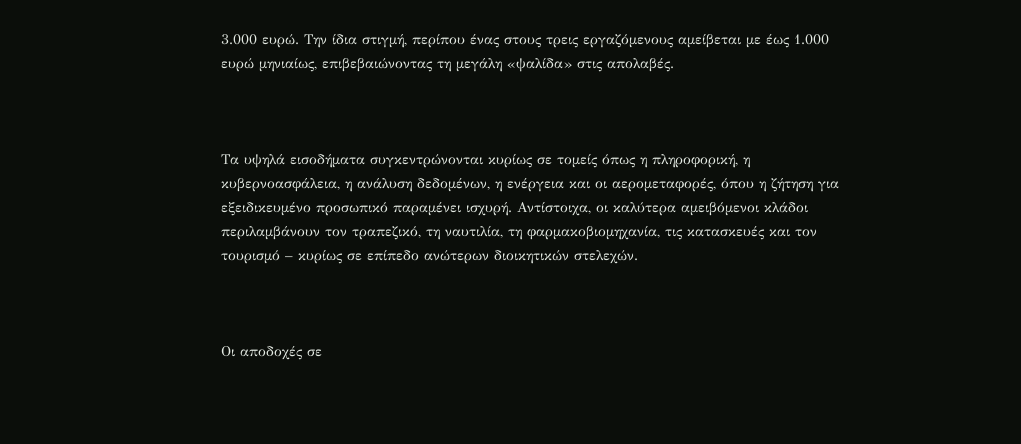3.000 ευρώ. Την ίδια στιγμή, περίπου ένας στους τρεις εργαζόμενους αμείβεται με έως 1.000 ευρώ μηνιαίως, επιβεβαιώνοντας τη μεγάλη «ψαλίδα» στις απολαβές.



Τα υψηλά εισοδήματα συγκεντρώνονται κυρίως σε τομείς όπως η πληροφορική, η κυβερνοασφάλεια, η ανάλυση δεδομένων, η ενέργεια και οι αερομεταφορές, όπου η ζήτηση για εξειδικευμένο προσωπικό παραμένει ισχυρή. Αντίστοιχα, οι καλύτερα αμειβόμενοι κλάδοι περιλαμβάνουν τον τραπεζικό, τη ναυτιλία, τη φαρμακοβιομηχανία, τις κατασκευές και τον τουρισμό – κυρίως σε επίπεδο ανώτερων διοικητικών στελεχών.



Οι αποδοχές σε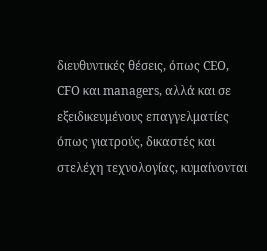διευθυντικές θέσεις, όπως CEO, CFO και managers, αλλά και σε εξειδικευμένους επαγγελματίες όπως γιατρούς, δικαστές και στελέχη τεχνολογίας, κυμαίνονται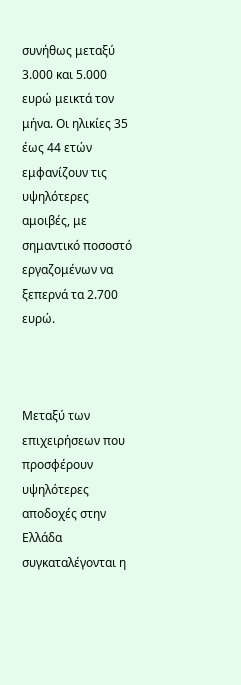συνήθως μεταξύ 3.000 και 5.000 ευρώ μεικτά τον μήνα. Οι ηλικίες 35 έως 44 ετών εμφανίζουν τις υψηλότερες αμοιβές, με σημαντικό ποσοστό εργαζομένων να ξεπερνά τα 2.700 ευρώ.



Μεταξύ των επιχειρήσεων που προσφέρουν υψηλότερες αποδοχές στην Ελλάδα συγκαταλέγονται η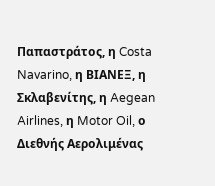Παπαστράτος, η Costa Navarino, η ΒΙΑΝΕΞ, η Σκλαβενίτης, η Aegean Airlines, η Motor Oil, ο Διεθνής Αερολιμένας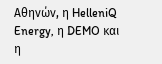Αθηνών, η HelleniQ Energy, η DEMO και η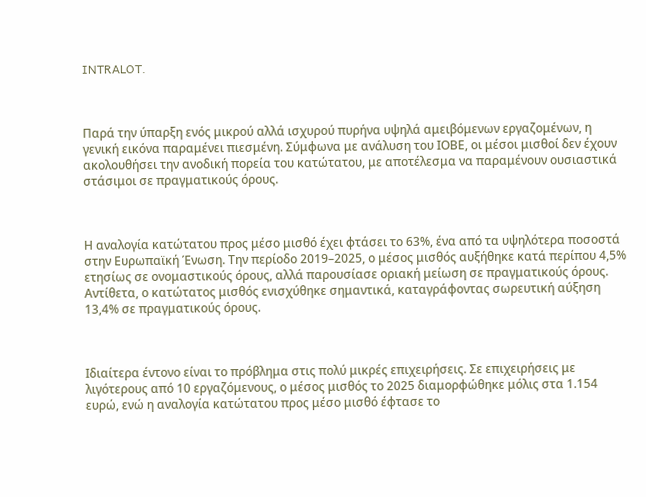INTRALOT.



Παρά την ύπαρξη ενός μικρού αλλά ισχυρού πυρήνα υψηλά αμειβόμενων εργαζομένων, η γενική εικόνα παραμένει πιεσμένη. Σύμφωνα με ανάλυση του ΙΟΒΕ, οι μέσοι μισθοί δεν έχουν ακολουθήσει την ανοδική πορεία του κατώτατου, με αποτέλεσμα να παραμένουν ουσιαστικά στάσιμοι σε πραγματικούς όρους.



Η αναλογία κατώτατου προς μέσο μισθό έχει φτάσει το 63%, ένα από τα υψηλότερα ποσοστά στην Ευρωπαϊκή Ένωση. Την περίοδο 2019–2025, ο μέσος μισθός αυξήθηκε κατά περίπου 4,5% ετησίως σε ονομαστικούς όρους, αλλά παρουσίασε οριακή μείωση σε πραγματικούς όρους. Αντίθετα, ο κατώτατος μισθός ενισχύθηκε σημαντικά, καταγράφοντας σωρευτική αύξηση 13,4% σε πραγματικούς όρους.



Ιδιαίτερα έντονο είναι το πρόβλημα στις πολύ μικρές επιχειρήσεις. Σε επιχειρήσεις με λιγότερους από 10 εργαζόμενους, ο μέσος μισθός το 2025 διαμορφώθηκε μόλις στα 1.154 ευρώ, ενώ η αναλογία κατώτατου προς μέσο μισθό έφτασε το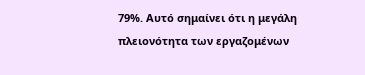79%. Αυτό σημαίνει ότι η μεγάλη πλειονότητα των εργαζομένων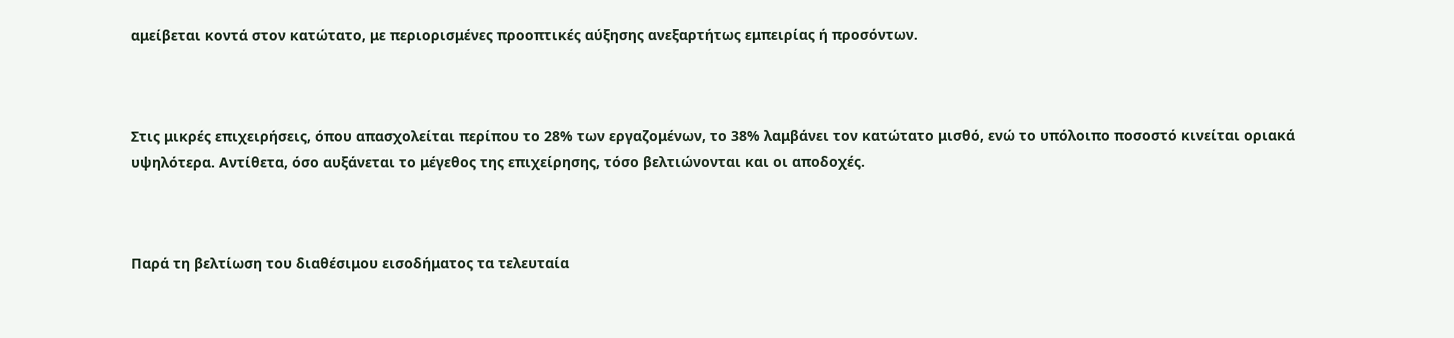αμείβεται κοντά στον κατώτατο, με περιορισμένες προοπτικές αύξησης ανεξαρτήτως εμπειρίας ή προσόντων.



Στις μικρές επιχειρήσεις, όπου απασχολείται περίπου το 28% των εργαζομένων, το 38% λαμβάνει τον κατώτατο μισθό, ενώ το υπόλοιπο ποσοστό κινείται οριακά υψηλότερα. Αντίθετα, όσο αυξάνεται το μέγεθος της επιχείρησης, τόσο βελτιώνονται και οι αποδοχές.



Παρά τη βελτίωση του διαθέσιμου εισοδήματος τα τελευταία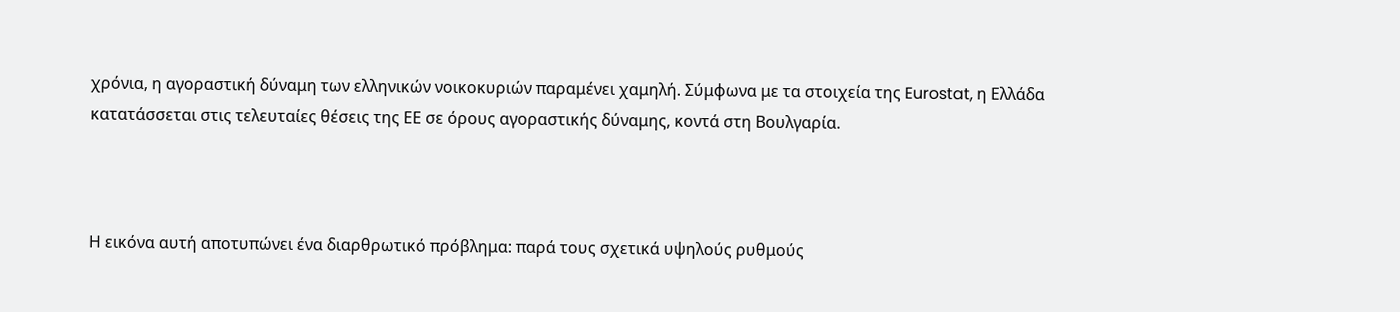χρόνια, η αγοραστική δύναμη των ελληνικών νοικοκυριών παραμένει χαμηλή. Σύμφωνα με τα στοιχεία της Eurostat, η Ελλάδα κατατάσσεται στις τελευταίες θέσεις της ΕΕ σε όρους αγοραστικής δύναμης, κοντά στη Βουλγαρία.



Η εικόνα αυτή αποτυπώνει ένα διαρθρωτικό πρόβλημα: παρά τους σχετικά υψηλούς ρυθμούς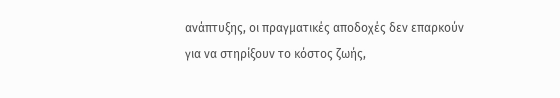ανάπτυξης, οι πραγματικές αποδοχές δεν επαρκούν για να στηρίξουν το κόστος ζωής,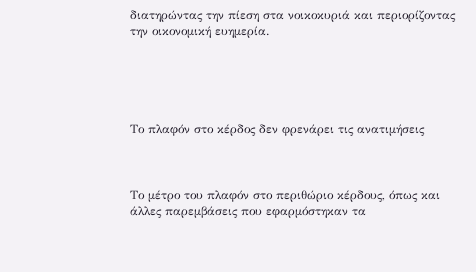διατηρώντας την πίεση στα νοικοκυριά και περιορίζοντας την οικονομική ευημερία.





Το πλαφόν στο κέρδος δεν φρενάρει τις ανατιμήσεις



Το μέτρο του πλαφόν στο περιθώριο κέρδους, όπως και άλλες παρεμβάσεις που εφαρμόστηκαν τα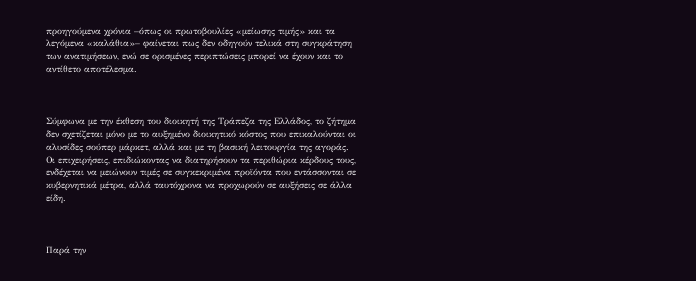προηγούμενα χρόνια –όπως οι πρωτοβουλίες «μείωσης τιμής» και τα λεγόμενα «καλάθια»– φαίνεται πως δεν οδηγούν τελικά στη συγκράτηση των ανατιμήσεων, ενώ σε ορισμένες περιπτώσεις μπορεί να έχουν και το αντίθετο αποτέλεσμα.



Σύμφωνα με την έκθεση του διοικητή της Τράπεζα της Ελλάδος, το ζήτημα δεν σχετίζεται μόνο με το αυξημένο διοικητικό κόστος που επικαλούνται οι αλυσίδες σούπερ μάρκετ, αλλά και με τη βασική λειτουργία της αγοράς. Οι επιχειρήσεις, επιδιώκοντας να διατηρήσουν τα περιθώρια κέρδους τους, ενδέχεται να μειώνουν τιμές σε συγκεκριμένα προϊόντα που εντάσσονται σε κυβερνητικά μέτρα, αλλά ταυτόχρονα να προχωρούν σε αυξήσεις σε άλλα είδη.



Παρά την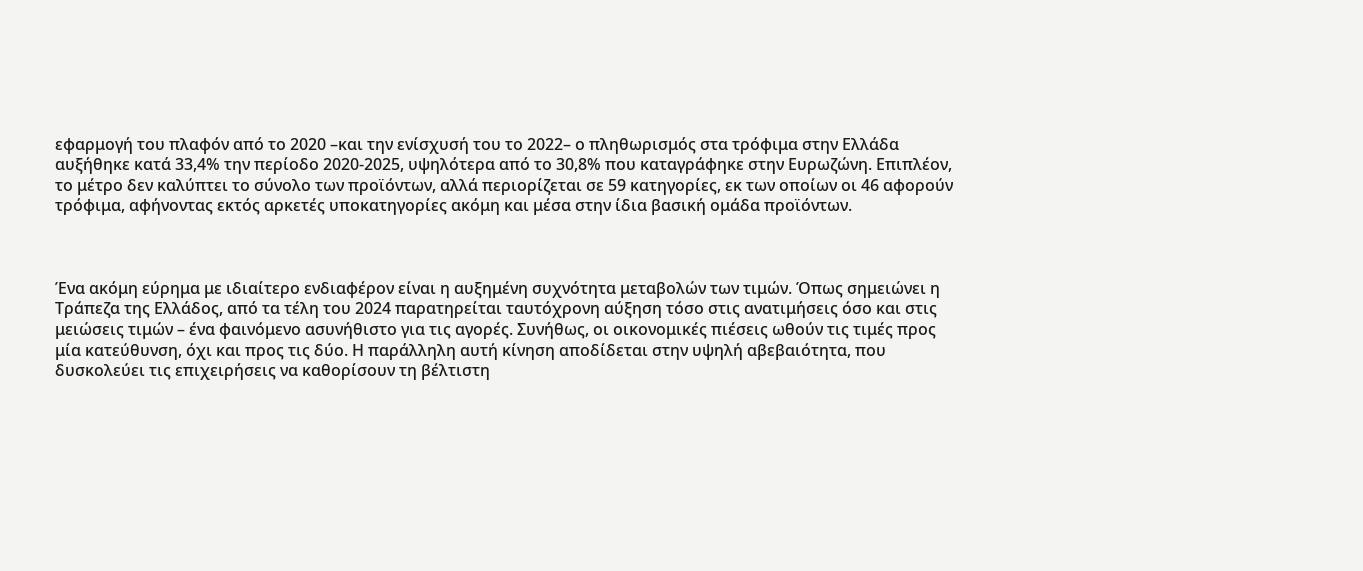εφαρμογή του πλαφόν από το 2020 –και την ενίσχυσή του το 2022– ο πληθωρισμός στα τρόφιμα στην Ελλάδα αυξήθηκε κατά 33,4% την περίοδο 2020-2025, υψηλότερα από το 30,8% που καταγράφηκε στην Ευρωζώνη. Επιπλέον, το μέτρο δεν καλύπτει το σύνολο των προϊόντων, αλλά περιορίζεται σε 59 κατηγορίες, εκ των οποίων οι 46 αφορούν τρόφιμα, αφήνοντας εκτός αρκετές υποκατηγορίες ακόμη και μέσα στην ίδια βασική ομάδα προϊόντων.



Ένα ακόμη εύρημα με ιδιαίτερο ενδιαφέρον είναι η αυξημένη συχνότητα μεταβολών των τιμών. Όπως σημειώνει η Τράπεζα της Ελλάδος, από τα τέλη του 2024 παρατηρείται ταυτόχρονη αύξηση τόσο στις ανατιμήσεις όσο και στις μειώσεις τιμών – ένα φαινόμενο ασυνήθιστο για τις αγορές. Συνήθως, οι οικονομικές πιέσεις ωθούν τις τιμές προς μία κατεύθυνση, όχι και προς τις δύο. Η παράλληλη αυτή κίνηση αποδίδεται στην υψηλή αβεβαιότητα, που δυσκολεύει τις επιχειρήσεις να καθορίσουν τη βέλτιστη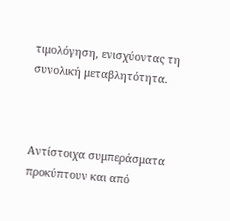τιμολόγηση, ενισχύοντας τη συνολική μεταβλητότητα.



Αντίστοιχα συμπεράσματα προκύπτουν και από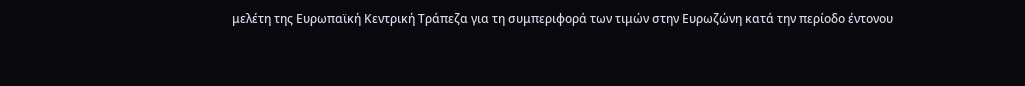μελέτη της Ευρωπαϊκή Κεντρική Τράπεζα για τη συμπεριφορά των τιμών στην Ευρωζώνη κατά την περίοδο έντονου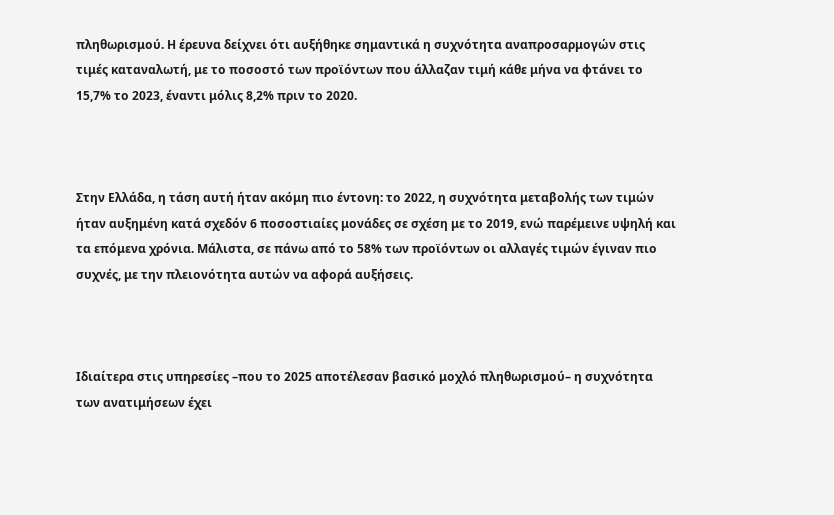πληθωρισμού. Η έρευνα δείχνει ότι αυξήθηκε σημαντικά η συχνότητα αναπροσαρμογών στις τιμές καταναλωτή, με το ποσοστό των προϊόντων που άλλαζαν τιμή κάθε μήνα να φτάνει το 15,7% το 2023, έναντι μόλις 8,2% πριν το 2020.



Στην Ελλάδα, η τάση αυτή ήταν ακόμη πιο έντονη: το 2022, η συχνότητα μεταβολής των τιμών ήταν αυξημένη κατά σχεδόν 6 ποσοστιαίες μονάδες σε σχέση με το 2019, ενώ παρέμεινε υψηλή και τα επόμενα χρόνια. Μάλιστα, σε πάνω από το 58% των προϊόντων οι αλλαγές τιμών έγιναν πιο συχνές, με την πλειονότητα αυτών να αφορά αυξήσεις.



Ιδιαίτερα στις υπηρεσίες –που το 2025 αποτέλεσαν βασικό μοχλό πληθωρισμού– η συχνότητα των ανατιμήσεων έχει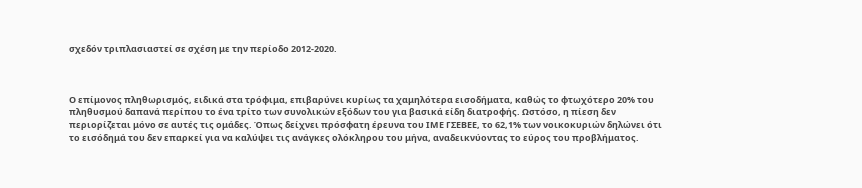σχεδόν τριπλασιαστεί σε σχέση με την περίοδο 2012-2020.



Ο επίμονος πληθωρισμός, ειδικά στα τρόφιμα, επιβαρύνει κυρίως τα χαμηλότερα εισοδήματα, καθώς το φτωχότερο 20% του πληθυσμού δαπανά περίπου το ένα τρίτο των συνολικών εξόδων του για βασικά είδη διατροφής. Ωστόσο, η πίεση δεν περιορίζεται μόνο σε αυτές τις ομάδες. Όπως δείχνει πρόσφατη έρευνα του ΙΜΕ ΓΣΕΒΕΕ, το 62,1% των νοικοκυριών δηλώνει ότι το εισόδημά του δεν επαρκεί για να καλύψει τις ανάγκες ολόκληρου του μήνα, αναδεικνύοντας το εύρος του προβλήματος.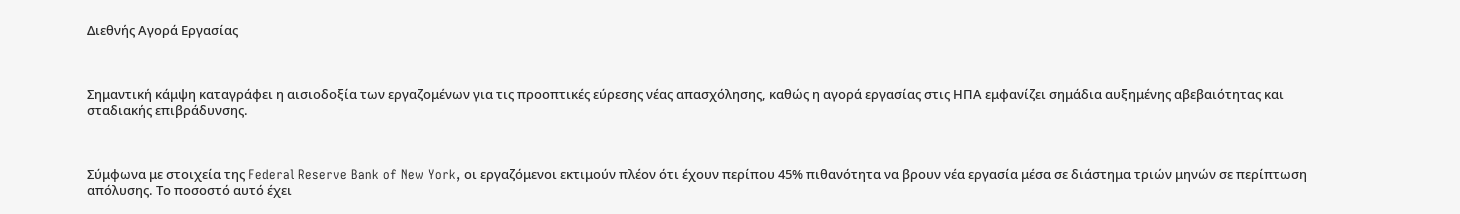Διεθνής Αγορά Εργασίας



Σημαντική κάμψη καταγράφει η αισιοδοξία των εργαζομένων για τις προοπτικές εύρεσης νέας απασχόλησης, καθώς η αγορά εργασίας στις ΗΠΑ εμφανίζει σημάδια αυξημένης αβεβαιότητας και σταδιακής επιβράδυνσης.



Σύμφωνα με στοιχεία της Federal Reserve Bank of New York, οι εργαζόμενοι εκτιμούν πλέον ότι έχουν περίπου 45% πιθανότητα να βρουν νέα εργασία μέσα σε διάστημα τριών μηνών σε περίπτωση απόλυσης. Το ποσοστό αυτό έχει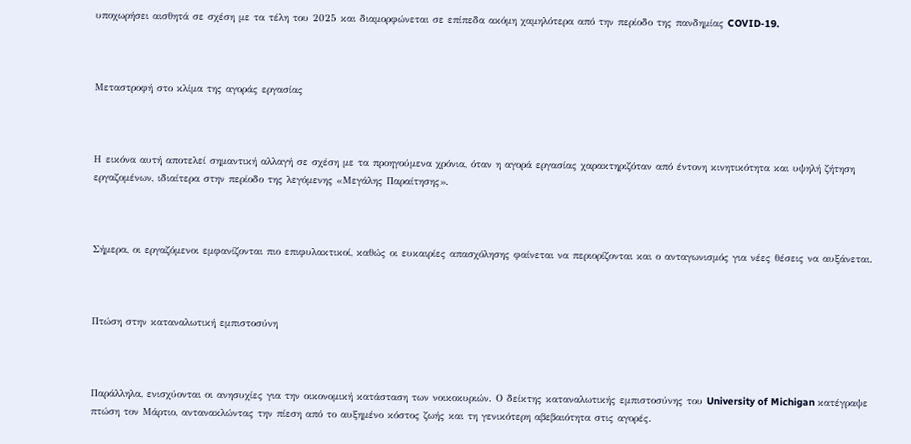υποχωρήσει αισθητά σε σχέση με τα τέλη του 2025 και διαμορφώνεται σε επίπεδα ακόμη χαμηλότερα από την περίοδο της πανδημίας COVID-19.



Μεταστροφή στο κλίμα της αγοράς εργασίας



Η εικόνα αυτή αποτελεί σημαντική αλλαγή σε σχέση με τα προηγούμενα χρόνια, όταν η αγορά εργασίας χαρακτηριζόταν από έντονη κινητικότητα και υψηλή ζήτηση εργαζομένων, ιδιαίτερα στην περίοδο της λεγόμενης «Μεγάλης Παραίτησης».



Σήμερα, οι εργαζόμενοι εμφανίζονται πιο επιφυλακτικοί, καθώς οι ευκαιρίες απασχόλησης φαίνεται να περιορίζονται και ο ανταγωνισμός για νέες θέσεις να αυξάνεται.



Πτώση στην καταναλωτική εμπιστοσύνη



Παράλληλα, ενισχύονται οι ανησυχίες για την οικονομική κατάσταση των νοικοκυριών. Ο δείκτης καταναλωτικής εμπιστοσύνης του University of Michigan κατέγραψε πτώση τον Μάρτιο, αντανακλώντας την πίεση από το αυξημένο κόστος ζωής και τη γενικότερη αβεβαιότητα στις αγορές.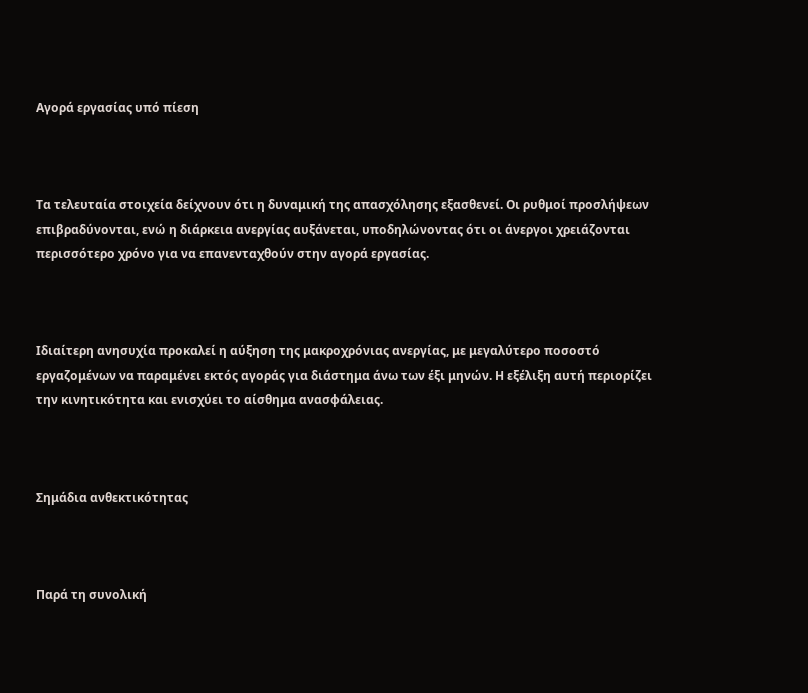Αγορά εργασίας υπό πίεση



Τα τελευταία στοιχεία δείχνουν ότι η δυναμική της απασχόλησης εξασθενεί. Οι ρυθμοί προσλήψεων επιβραδύνονται, ενώ η διάρκεια ανεργίας αυξάνεται, υποδηλώνοντας ότι οι άνεργοι χρειάζονται περισσότερο χρόνο για να επανενταχθούν στην αγορά εργασίας.



Ιδιαίτερη ανησυχία προκαλεί η αύξηση της μακροχρόνιας ανεργίας, με μεγαλύτερο ποσοστό εργαζομένων να παραμένει εκτός αγοράς για διάστημα άνω των έξι μηνών. Η εξέλιξη αυτή περιορίζει την κινητικότητα και ενισχύει το αίσθημα ανασφάλειας.



Σημάδια ανθεκτικότητας



Παρά τη συνολική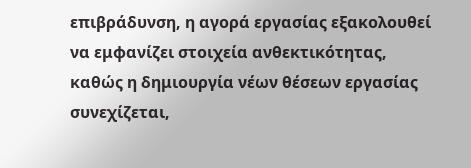επιβράδυνση, η αγορά εργασίας εξακολουθεί να εμφανίζει στοιχεία ανθεκτικότητας, καθώς η δημιουργία νέων θέσεων εργασίας συνεχίζεται,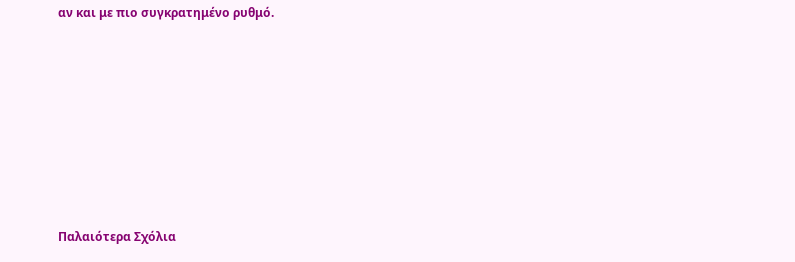αν και με πιο συγκρατημένο ρυθμό.













Παλαιότερα Σχόλια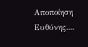Αποποίηση Ευθύνης....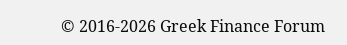© 2016-2026 Greek Finance Forum